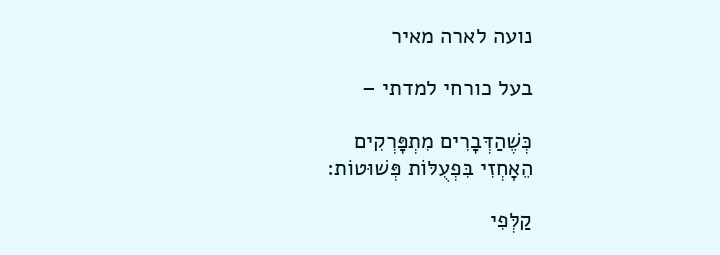נועה לארה מאיר

בעל כורחי למדתי –

כְּשֶׁהַדְּבָרִים מִתְפָּרְקִים
הֵאָחְזִי בִּפְעֻלּוֹת פְּשׁוּטוֹת:

קַלְּפִי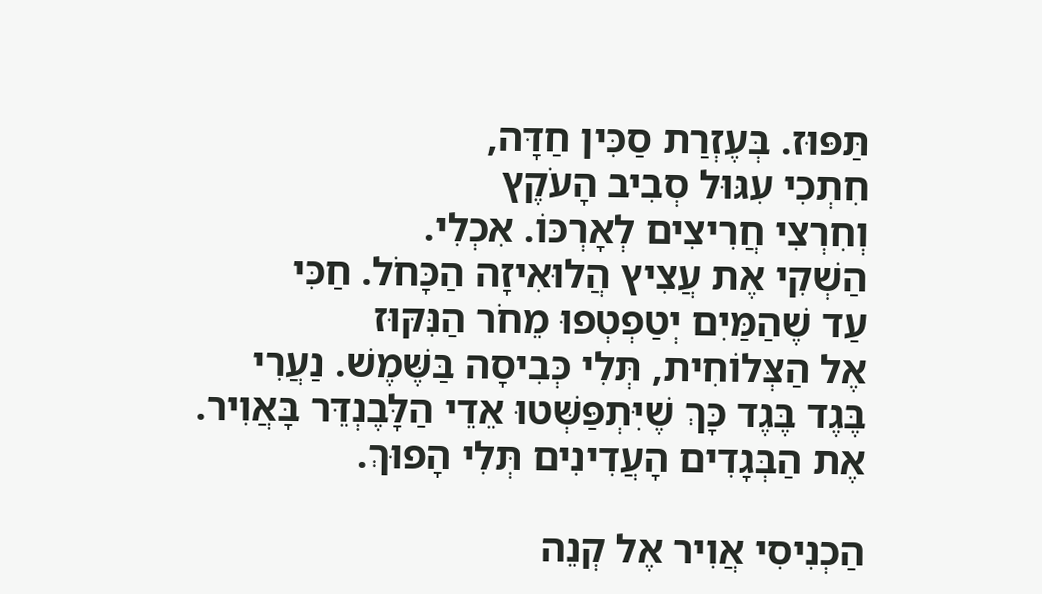תַּפּוּז. בְּעֶזְרַת סַכִּין חַדָּה,
חִתְכִי עִגּוּל סְבִיב הָעֹקֶץ
וְחִרְצִי חֲרִיצִים לְאָרְכּוֹ. אִכְלִי.
הַשְׁקִי אֶת עֲצִיץ הֲלוּאִיזָה הַכָּחֹל. חַכִּי
עַד שֶׁהַמַּיִם יְטַפְטְפוּ מֵחֹר הַנִּקּוּז
אֶל הַצְּלוֹחִית, תְּלִי כְּבִיסָה בַּשֶּׁמֶשׁ. נַעֲרִי
בֶּגֶד בֶּגֶד כָּךְ שֶׁיִּתְפַּשְּׁטוּ אֵדֵי הַלָּבֶנְדֵּר בָּאֲוִיר.
אֶת הַבְּגָדִים הָעֲדִינִים תְּלִי הָפוּךְ.

הַכְנִיסִי אֲוִיר אֶל קְנֵה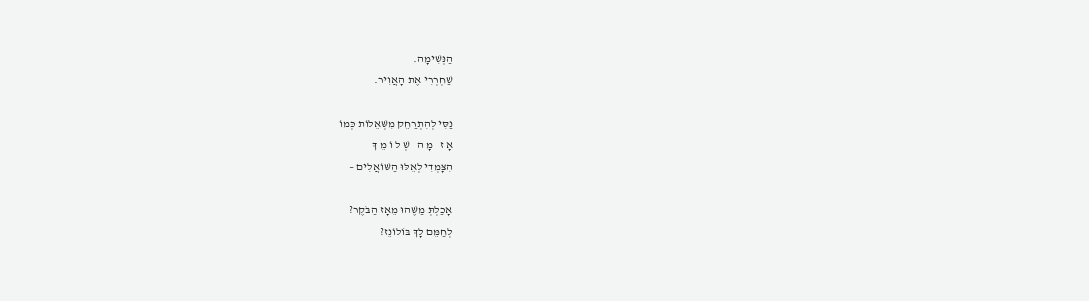הַנְּשִׁימָה.
שַׁחְרְרִי אֶת הָאֲוִיר.

נַסִּי לְהִתְרַחֵק מִשְּׁאֵלוֹת כְּמוֹ
אָ ז   מָ ה   שְׁ ל וֹ מֵ ךְ
הִצָּמְדִי לְאֵלּוּ הַשּׁוֹאֲלִים –

אָכַלְתְּ מַשֶּׁהוּ מֵאָז הַבֹּקֶר?
לְחַמֵּם לָךְ בּוֹלוֹנֵז?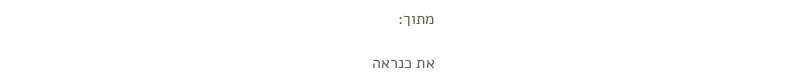מתוך:

את כנראה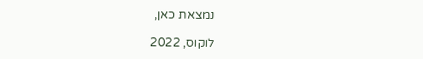נמצאת כאן,

לוקוס, 2022